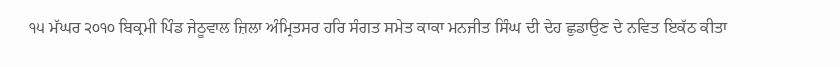੧੫ ਮੱਘਰ ੨੦੧੦ ਬਿਕ੍ਰਮੀ ਪਿੰਡ ਜੇਠੂਵਾਲ ਜ਼ਿਲਾ ਅੰਮ੍ਰਿਤਸਰ ਹਰਿ ਸੰਗਤ ਸਮੇਤ ਕਾਕਾ ਮਨਜੀਤ ਸਿੰਘ ਦੀ ਦੇਹ ਛੁਡਾਉਣ ਦੇ ਨਵਿਤ ਇਕੱਠ ਕੀਤਾ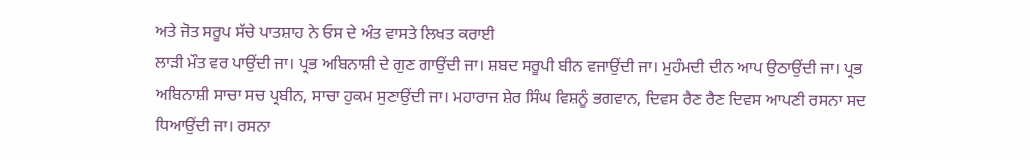ਅਤੇ ਜੋਤ ਸਰੂਪ ਸੱਚੇ ਪਾਤਸ਼ਾਹ ਨੇ ਓਸ ਦੇ ਅੰਤ ਵਾਸਤੇ ਲਿਖਤ ਕਰਾਈ
ਲਾੜੀ ਮੌਤ ਵਰ ਪਾਉਂਦੀ ਜਾ। ਪ੍ਰਭ ਅਬਿਨਾਸ਼ੀ ਦੇ ਗੁਣ ਗਾਉਂਦੀ ਜਾ। ਸ਼ਬਦ ਸਰੂਪੀ ਬੀਨ ਵਜਾਉਂਦੀ ਜਾ। ਮੁਹੰਮਦੀ ਦੀਨ ਆਪ ਉਠਾਉਂਦੀ ਜਾ। ਪ੍ਰਭ ਅਬਿਨਾਸ਼ੀ ਸਾਚਾ ਸਚ ਪ੍ਰਬੀਨ, ਸਾਚਾ ਹੁਕਮ ਸੁਣਾਉਂਦੀ ਜਾ। ਮਹਾਰਾਜ ਸ਼ੇਰ ਸਿੰਘ ਵਿਸ਼ਨੂੰ ਭਗਵਾਨ, ਦਿਵਸ ਰੈਣ ਰੈਣ ਦਿਵਸ ਆਪਣੀ ਰਸਨਾ ਸਦ ਧਿਆਉਂਦੀ ਜਾ। ਰਸਨਾ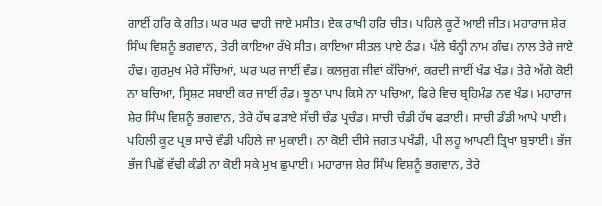ਗਾਈਂ ਹਰਿ ਕੇ ਗੀਤ। ਘਰ ਘਰ ਢਾਹੀ ਜਾਏ ਮਸੀਤ। ਏਕ ਰਾਖੀ ਹਰਿ ਚੀਤ। ਪਹਿਲੇ ਕੂਟੇਂ ਆਈ ਜੀਤ। ਮਹਾਰਾਜ ਸ਼ੇਰ ਸਿੰਘ ਵਿਸ਼ਨੂੰ ਭਗਵਾਨ, ਤੇਰੀ ਕਾਇਆ ਰੱਖੇ ਸੀਤ। ਕਾਇਆ ਸੀਤਲ ਪਾਏ ਠੰਡ। ਪੱਲੇ ਬੰਨ੍ਹੀ ਨਾਮ ਗੰਢ। ਨਾਲ ਤੇਰੇ ਜਾਏ ਹੰਢ। ਗੁਰਮੁਖ ਮੇਰੇ ਸੱਚਿਆਂ, ਘਰ ਘਰ ਜਾਈਂ ਵੰਡ। ਕਲਜੁਗ ਜੀਵਾਂ ਕੱਚਿਆਂ, ਕਰਦੀ ਜਾਈਂ ਖੰਡ ਖੰਡ। ਤੇਰੇ ਅੱਗੇ ਕੋਈ ਨਾ ਬਚਿਆ, ਸ੍ਰਿਸ਼ਟ ਸਬਾਈ ਕਰ ਜਾਈਂ ਰੰਡ। ਝੂਠਾ ਪਾਪ ਕਿਸੇ ਨਾ ਪਚਿਆ, ਫਿਰੇ ਵਿਚ ਬ੍ਰਹਿਮੰਡ ਨਵ ਖੰਡ। ਮਹਾਰਾਜ ਸ਼ੇਰ ਸਿੰਘ ਵਿਸ਼ਨੂੰ ਭਗਵਾਨ, ਤੇਰੇ ਹੱਥ ਫੜਾਏ ਸੱਚੀ ਚੰਡ ਪ੍ਰਚੰਡ। ਸਾਚੀ ਚੰਡੀ ਹੱਥ ਫੜਾਈ। ਸਾਚੀ ਡੰਡੀ ਆਪੇ ਪਾਈ। ਪਹਿਲੀ ਕੂਟ ਪ੍ਰਭ ਸਾਚੇ ਵੰਡੀ ਪਹਿਲੇ ਜਾ ਮੁਕਾਈ। ਨਾ ਕੋਈ ਦੀਸੇ ਜਗਤ ਪਖੰਡੀ, ਪੀ ਲਹੂ ਆਪਣੀ ਤ੍ਰਿਖਾ ਬੁਝਾਈ। ਭੱਜ ਭੱਜ ਪਿਛੋਂ ਵੱਢੀ ਕੰਡੀ ਨਾ ਕੋਈ ਸਕੇ ਮੁਖ ਛੁਪਾਈ। ਮਹਾਰਾਜ ਸ਼ੇਰ ਸਿੰਘ ਵਿਸ਼ਨੂੰ ਭਗਵਾਨ, ਤੇਰੇ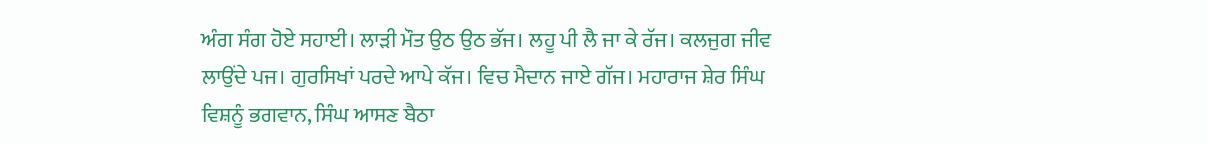ਅੰਗ ਸੰਗ ਹੋਏ ਸਹਾਈ। ਲਾੜੀ ਮੌਤ ਉਠ ਉਠ ਭੱਜ। ਲਹੂ ਪੀ ਲੈ ਜਾ ਕੇ ਰੱਜ। ਕਲਜੁਗ ਜੀਵ ਲਾਉਂਦੇ ਪਜ। ਗੁਰਸਿਖਾਂ ਪਰਦੇ ਆਪੇ ਕੱਜ। ਵਿਚ ਮੈਦਾਨ ਜਾਏ ਗੱਜ। ਮਹਾਰਾਜ ਸ਼ੇਰ ਸਿੰਘ ਵਿਸ਼ਨੂੰ ਭਗਵਾਨ, ਸਿੰਘ ਆਸਣ ਬੈਠਾ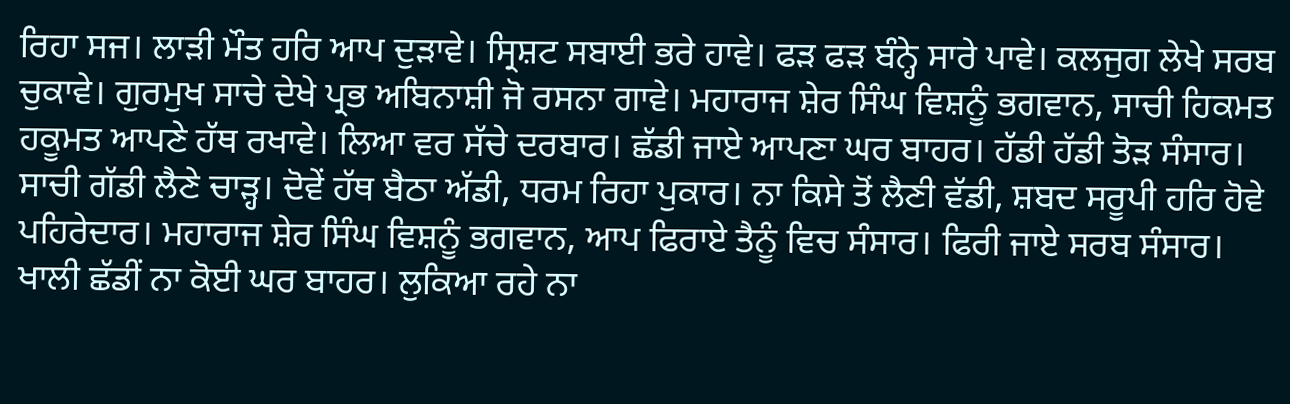ਰਿਹਾ ਸਜ। ਲਾੜੀ ਮੌਤ ਹਰਿ ਆਪ ਦੁੜਾਵੇ। ਸ੍ਰਿਸ਼ਟ ਸਬਾਈ ਭਰੇ ਹਾਵੇ। ਫੜ ਫੜ ਬੰਨ੍ਹੇ ਸਾਰੇ ਪਾਵੇ। ਕਲਜੁਗ ਲੇਖੇ ਸਰਬ ਚੁਕਾਵੇ। ਗੁਰਮੁਖ ਸਾਚੇ ਦੇਖੇ ਪ੍ਰਭ ਅਬਿਨਾਸ਼ੀ ਜੋ ਰਸਨਾ ਗਾਵੇ। ਮਹਾਰਾਜ ਸ਼ੇਰ ਸਿੰਘ ਵਿਸ਼ਨੂੰ ਭਗਵਾਨ, ਸਾਚੀ ਹਿਕਮਤ ਹਕੂਮਤ ਆਪਣੇ ਹੱਥ ਰਖਾਵੇ। ਲਿਆ ਵਰ ਸੱਚੇ ਦਰਬਾਰ। ਛੱਡੀ ਜਾਏ ਆਪਣਾ ਘਰ ਬਾਹਰ। ਹੱਡੀ ਹੱਡੀ ਤੋੜ ਸੰਸਾਰ। ਸਾਚੀ ਗੱਡੀ ਲੈਣੇ ਚਾੜ੍ਹ। ਦੋਵੇਂ ਹੱਥ ਬੈਠਾ ਅੱਡੀ, ਧਰਮ ਰਿਹਾ ਪੁਕਾਰ। ਨਾ ਕਿਸੇ ਤੋਂ ਲੈਣੀ ਵੱਡੀ, ਸ਼ਬਦ ਸਰੂਪੀ ਹਰਿ ਹੋਵੇ ਪਹਿਰੇਦਾਰ। ਮਹਾਰਾਜ ਸ਼ੇਰ ਸਿੰਘ ਵਿਸ਼ਨੂੰ ਭਗਵਾਨ, ਆਪ ਫਿਰਾਏ ਤੈਨੂੰ ਵਿਚ ਸੰਸਾਰ। ਫਿਰੀ ਜਾਏ ਸਰਬ ਸੰਸਾਰ। ਖਾਲੀ ਛੱਡੀਂ ਨਾ ਕੋਈ ਘਰ ਬਾਹਰ। ਲੁਕਿਆ ਰਹੇ ਨਾ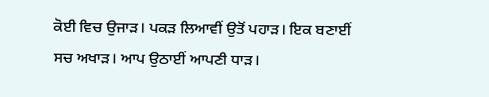ਕੋਈ ਵਿਚ ਉਜਾੜ। ਪਕੜ ਲਿਆਵੀਂ ਉਤੋਂ ਪਹਾੜ। ਇਕ ਬਣਾਈਂ ਸਚ ਅਖਾੜ। ਆਪ ਉਠਾਈਂ ਆਪਣੀ ਧਾੜ।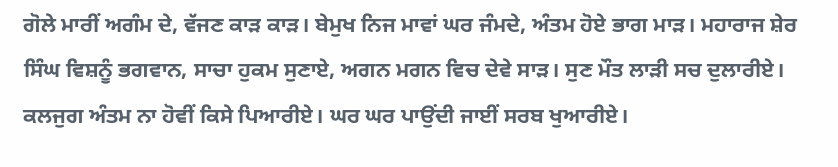ਗੋਲੇ ਮਾਰੀਂ ਅਗੰਮ ਦੇ, ਵੱਜਣ ਕਾੜ ਕਾੜ। ਬੇਮੁਖ ਨਿਜ ਮਾਵਾਂ ਘਰ ਜੰਮਦੇ, ਅੰਤਮ ਹੋਏ ਭਾਗ ਮਾੜ। ਮਹਾਰਾਜ ਸ਼ੇਰ ਸਿੰਘ ਵਿਸ਼ਨੂੰ ਭਗਵਾਨ, ਸਾਚਾ ਹੁਕਮ ਸੁਣਾਏ, ਅਗਨ ਮਗਨ ਵਿਚ ਦੇਵੇ ਸਾੜ। ਸੁਣ ਮੌਤ ਲਾੜੀ ਸਚ ਦੁਲਾਰੀਏ। ਕਲਜੁਗ ਅੰਤਮ ਨਾ ਹੋਵੀਂ ਕਿਸੇ ਪਿਆਰੀਏ। ਘਰ ਘਰ ਪਾਉਂਦੀ ਜਾਈਂ ਸਰਬ ਖੁਆਰੀਏ।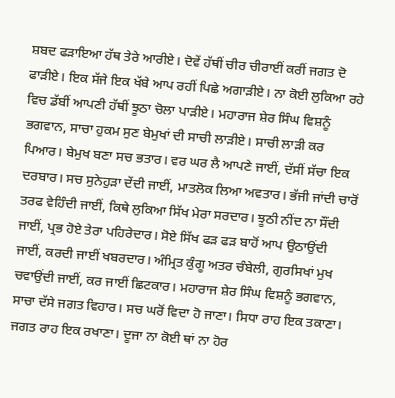ਸ਼ਬਦ ਫੜਾਇਆ ਹੱਥ ਤੇਰੇ ਆਰੀਏ। ਦੋਵੇਂ ਹੱਥੀਂ ਚੀਰ ਚੀਰਾਈਂ ਕਰੀਂ ਜਗਤ ਦੋ ਫਾੜੀਏ। ਇਕ ਸੱਜੇ ਇਕ ਖੱਬੇ ਆਪ ਰਹੀਂ ਪਿਛੇ ਅਗਾੜੀਏ। ਨਾ ਕੋਈ ਲੁਕਿਆ ਰਹੇ ਵਿਚ ਡੱਬੀਂ ਆਪਣੀ ਹੱਥੀਂ ਝੂਠਾ ਚੋਲਾ ਪਾੜੀਏ। ਮਹਾਰਾਜ ਸ਼ੇਰ ਸਿੰਘ ਵਿਸ਼ਨੂੰ ਭਗਵਾਨ, ਸਾਚਾ ਹੁਕਮ ਸੁਣ ਬੇਮੁਖਾਂ ਦੀ ਸਾਚੀ ਲਾੜੀਏ। ਸਾਚੀ ਲਾੜੀ ਕਰ ਪਿਆਰ। ਬੇਮੁਖ ਬਣਾ ਸਚ ਭਤਾਰ। ਵਰ ਘਰ ਲੈ ਆਪਣੇ ਜਾਈਂ, ਦੱਸੀਂ ਸੱਚਾ ਇਕ ਦਰਬਾਰ। ਸਚ ਸੁਨੇਹੁੜਾ ਦੇਂਦੀ ਜਾਈਂ, ਮਾਤਲੋਕ ਲਿਆ ਅਵਤਾਰ। ਭੱਜੀ ਜਾਂਦੀ ਚਾਰੋਂ ਤਰਫ ਵੇਹਿੰਦੀ ਜਾਈਂ, ਕਿਥੇ ਲੁਕਿਆ ਸਿੱਖ ਮੇਰਾ ਸਰਦਾਰ। ਝੂਠੀ ਨੀਂਦ ਨਾ ਸੌਂਦੀ ਜਾਈਂ, ਪ੍ਰਭ ਹੋਏ ਤੇਰਾ ਪਹਿਰੇਦਾਰ। ਸੋਏ ਸਿੱਖ ਫੜ ਫੜ ਬਾਹੋਂ ਆਪ ਉਠਾਉਂਦੀ ਜਾਈਂ, ਕਰਦੀ ਜਾਈਂ ਖਬਰਦਾਰ। ਅੰਮ੍ਰਿਤ ਕੁੰਗੂ ਅਤਰ ਚੰਬੇਲੀ, ਗੁਰਸਿਖਾਂ ਮੁਖ ਚਵਾਉਂਦੀ ਜਾਈਂ, ਕਰ ਜਾਈਂ ਛਿਟਕਾਰ। ਮਹਾਰਾਜ ਸ਼ੇਰ ਸਿੰਘ ਵਿਸ਼ਨੂੰ ਭਗਵਾਨ, ਸਾਚਾ ਦੱਸੇ ਜਗਤ ਵਿਹਾਰ। ਸਚ ਘਰੋਂ ਵਿਦਾ ਹੋ ਜਾਣਾ। ਸਿਧਾ ਰਾਹ ਇਕ ਤਕਾਣਾ। ਜਗਤ ਰਾਹ ਇਕ ਰਖਾਣਾ। ਦੂਜਾ ਨਾ ਕੋਈ ਥਾਂ ਨਾ ਹੋਰ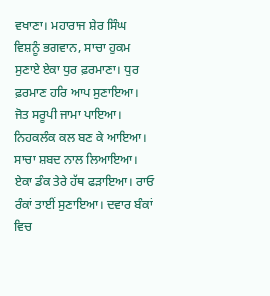ਵਖਾਣਾ। ਮਹਾਰਾਜ ਸ਼ੇਰ ਸਿੰਘ ਵਿਸ਼ਨੂੰ ਭਗਵਾਨ, ਸਾਚਾ ਹੁਕਮ ਸੁਣਾਏ ਏਕਾ ਧੁਰ ਫ਼ਰਮਾਣਾ। ਧੁਰ ਫ਼ਰਮਾਣ ਹਰਿ ਆਪ ਸੁਣਾਇਆ। ਜੋਤ ਸਰੂਪੀ ਜਾਮਾ ਪਾਇਆ। ਨਿਹਕਲੰਕ ਕਲ ਬਣ ਕੇ ਆਇਆ। ਸਾਚਾ ਸ਼ਬਦ ਨਾਲ ਲਿਆਇਆ। ਏਕਾ ਡੰਕ ਤੇਰੇ ਹੱਥ ਫੜਾਇਆ। ਰਾਓ ਰੰਕਾਂ ਤਾਈਂ ਸੁਣਾਇਆ। ਦਵਾਰ ਬੰਕਾਂ ਵਿਚ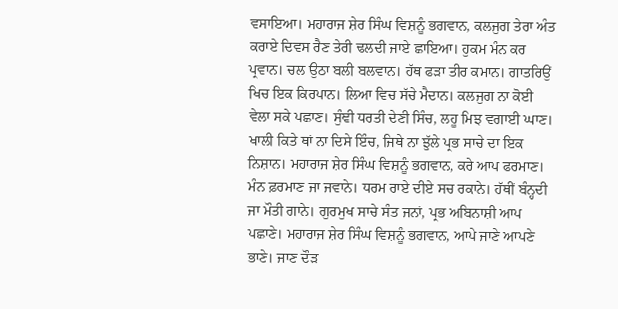ਵਸਾਇਆ। ਮਹਾਰਾਜ ਸ਼ੇਰ ਸਿੰਘ ਵਿਸ਼ਨੂੰ ਭਗਵਾਨ, ਕਲਜੁਗ ਤੇਰਾ ਅੰਤ ਕਰਾਏ ਦਿਵਸ ਰੈਣ ਤੇਰੀ ਢਲਦੀ ਜਾਏ ਛਾਇਆ। ਹੁਕਮ ਮੰਨ ਕਰ ਪ੍ਰਵਾਨ। ਚਲ ਉਠਾ ਬਲੀ ਬਲਵਾਨ। ਹੱਥ ਫੜਾ ਤੀਰ ਕਮਾਨ। ਗਾਤਰਿਉਂ ਖਿਚ ਇਕ ਕਿਰਪਾਨ। ਲਿਆ ਵਿਚ ਸੱਚੇ ਮੈਦਾਨ। ਕਲਜੁਗ ਨਾ ਕੋਈ ਵੇਲਾ ਸਕੇ ਪਛਾਣ। ਸੁੰਞੀ ਧਰਤੀ ਦੇਣੀ ਸਿੰਚ, ਲਹੂ ਮਿਝ ਵਗਾਈ ਘਾਣ। ਖਾਲੀ ਕਿਤੇ ਥਾਂ ਨਾ ਦਿਸੇ ਇੰਚ, ਜਿਥੇ ਨਾ ਝੁੱਲੇ ਪ੍ਰਭ ਸਾਚੇ ਦਾ ਇਕ ਨਿਸ਼ਾਨ। ਮਹਾਰਾਜ ਸ਼ੇਰ ਸਿੰਘ ਵਿਸ਼ਨੂੰ ਭਗਵਾਨ, ਕਰੇ ਆਪ ਫਰਮਾਣ। ਮੰਨ ਫ਼ਰਮਾਣ ਜਾ ਜਵਾਨੇ। ਧਰਮ ਰਾਏ ਦੀਏ ਸਚ ਰਕਾਨੇ। ਹੱਥੀਂ ਬੰਨ੍ਹਦੀ ਜਾ ਮੌਤੀ ਗਾਨੇ। ਗੁਰਮੁਖ ਸਾਚੇ ਸੰਤ ਜਨਾਂ, ਪ੍ਰਭ ਅਬਿਨਾਸ਼ੀ ਆਪ ਪਛਾਣੇ। ਮਹਾਰਾਜ ਸ਼ੇਰ ਸਿੰਘ ਵਿਸ਼ਨੂੰ ਭਗਵਾਨ, ਆਪੇ ਜਾਣੇ ਆਪਣੇ ਭਾਣੇ। ਜਾਣ ਦੌੜ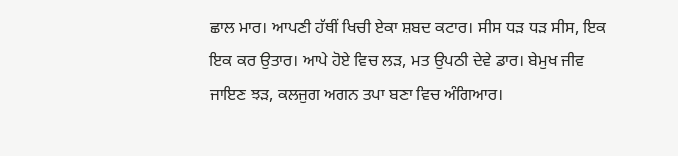ਛਾਲ ਮਾਰ। ਆਪਣੀ ਹੱਥੀਂ ਖਿਚੀ ਏਕਾ ਸ਼ਬਦ ਕਟਾਰ। ਸੀਸ ਧੜ ਧੜ ਸੀਸ, ਇਕ ਇਕ ਕਰ ਉਤਾਰ। ਆਪੇ ਹੋਏ ਵਿਚ ਲੜ, ਮਤ ਉਪਠੀ ਦੇਵੇ ਡਾਰ। ਬੇਮੁਖ ਜੀਵ ਜਾਇਣ ਝੜ, ਕਲਜੁਗ ਅਗਨ ਤਪਾ ਬਣਾ ਵਿਚ ਅੰਗਿਆਰ।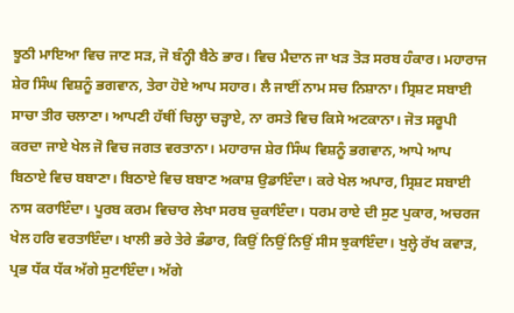ਝੂਠੀ ਮਾਇਆ ਵਿਚ ਜਾਣ ਸੜ, ਜੋ ਬੰਨ੍ਹੀ ਬੈਠੇ ਭਾਰ। ਵਿਚ ਮੈਦਾਨ ਜਾ ਖੜ ਤੋੜ ਸਰਬ ਹੰਕਾਰ। ਮਹਾਰਾਜ ਸ਼ੇਰ ਸਿੰਘ ਵਿਸ਼ਨੂੰ ਭਗਵਾਨ, ਤੇਰਾ ਹੋਏ ਆਪ ਸਹਾਰ। ਲੈ ਜਾਈਂ ਨਾਮ ਸਚ ਨਿਸ਼ਾਨਾ। ਸ੍ਰਿਸ਼ਟ ਸਬਾਈ ਸਾਚਾ ਤੀਰ ਚਲਾਣਾ। ਆਪਣੀ ਹੱਥੀਂ ਚਿਲ੍ਹਾ ਚੜ੍ਹਾਏ, ਨਾ ਰਸਤੇ ਵਿਚ ਕਿਸੇ ਅਟਕਾਨਾ। ਜੋਤ ਸਰੂਪੀ ਕਰਦਾ ਜਾਏ ਖੇਲ ਜੋ ਵਿਚ ਜਗਤ ਵਰਤਾਨਾ। ਮਹਾਰਾਜ ਸ਼ੇਰ ਸਿੰਘ ਵਿਸ਼ਨੂੰ ਭਗਵਾਨ, ਆਪੇ ਆਪ ਬਿਠਾਏ ਵਿਚ ਬਬਾਣਾ। ਬਿਠਾਏ ਵਿਚ ਬਬਾਣ ਅਕਾਸ਼ ਉਡਾਇੰਦਾ। ਕਰੇ ਖੇਲ ਅਪਾਰ, ਸ੍ਰਿਸ਼ਟ ਸਬਾਈ ਨਾਸ ਕਰਾਇੰਦਾ। ਪੂਰਬ ਕਰਮ ਵਿਚਾਰ ਲੇਖਾ ਸਰਬ ਚੁਕਾਇੰਦਾ। ਧਰਮ ਰਾਏ ਦੀ ਸੁਣ ਪੁਕਾਰ, ਅਚਰਜ ਖੇਲ ਹਰਿ ਵਰਤਾਇੰਦਾ। ਖਾਲੀ ਭਰੇ ਤੇਰੇ ਭੰਡਾਰ, ਕਿਉਂ ਨਿਉਂ ਨਿਉਂ ਸੀਸ ਝੁਕਾਇੰਦਾ। ਖੁਲ੍ਹੇ ਰੱਖ ਕਵਾੜ, ਪ੍ਰਭ ਧੱਕ ਧੱਕ ਅੱਗੇ ਸੁਟਾਇੰਦਾ। ਅੱਗੇ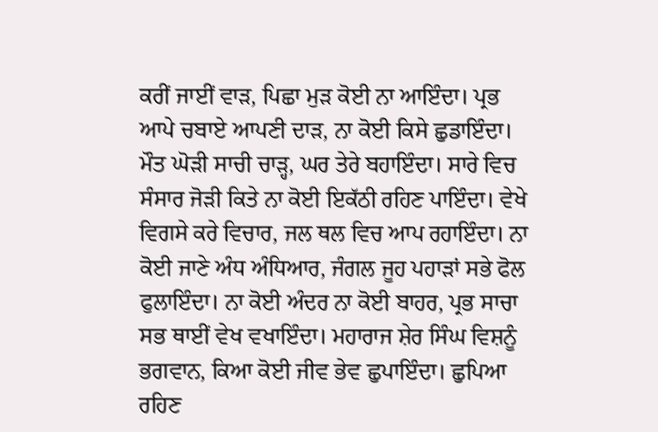ਕਰੀਂ ਜਾਈਂ ਵਾੜ, ਪਿਛਾ ਮੁੜ ਕੋਈ ਨਾ ਆਇੰਦਾ। ਪ੍ਰਭ ਆਪੇ ਚਬਾਏ ਆਪਣੀ ਦਾੜ, ਨਾ ਕੋਈ ਕਿਸੇ ਛੁਡਾਇੰਦਾ। ਮੌਤ ਘੋੜੀ ਸਾਚੀ ਚਾੜ੍ਹ, ਘਰ ਤੇਰੇ ਬਹਾਇੰਦਾ। ਸਾਰੇ ਵਿਚ ਸੰਸਾਰ ਜੋੜੀ ਕਿਤੇ ਨਾ ਕੋਈ ਇਕੱਠੀ ਰਹਿਣ ਪਾਇੰਦਾ। ਵੇਖੇ ਵਿਗਸੇ ਕਰੇ ਵਿਚਾਰ, ਜਲ ਥਲ ਵਿਚ ਆਪ ਰਹਾਇੰਦਾ। ਨਾ ਕੋਈ ਜਾਣੇ ਅੰਧ ਅੰਧਿਆਰ, ਜੰਗਲ ਜੂਹ ਪਹਾੜਾਂ ਸਭੇ ਫੋਲ ਫੁਲਾਇੰਦਾ। ਨਾ ਕੋਈ ਅੰਦਰ ਨਾ ਕੋਈ ਬਾਹਰ, ਪ੍ਰਭ ਸਾਚਾ ਸਭ ਥਾਈਂ ਵੇਖ ਵਖਾਇੰਦਾ। ਮਹਾਰਾਜ ਸ਼ੇਰ ਸਿੰਘ ਵਿਸ਼ਨੂੰ ਭਗਵਾਨ, ਕਿਆ ਕੋਈ ਜੀਵ ਭੇਵ ਛੁਪਾਇੰਦਾ। ਛੁਪਿਆ ਰਹਿਣ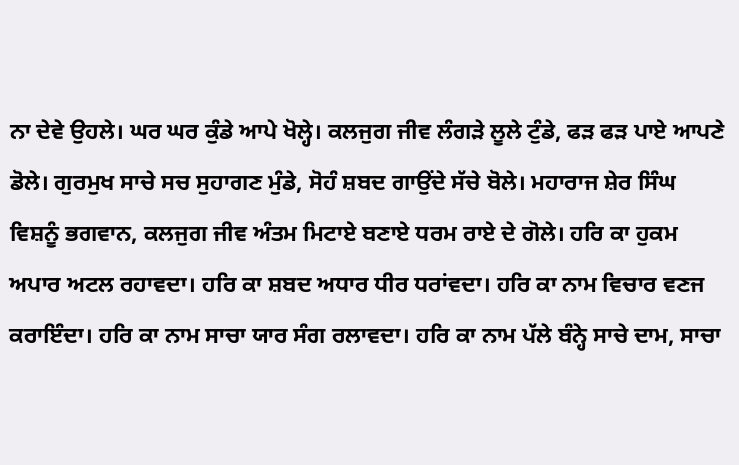ਨਾ ਦੇਵੇ ਉਹਲੇ। ਘਰ ਘਰ ਕੁੰਡੇ ਆਪੇ ਖੋਲ੍ਹੇ। ਕਲਜੁਗ ਜੀਵ ਲੰਗੜੇ ਲੂਲੇ ਟੁੰਡੇ, ਫੜ ਫੜ ਪਾਏ ਆਪਣੇ ਡੋਲੇ। ਗੁਰਮੁਖ ਸਾਚੇ ਸਚ ਸੁਹਾਗਣ ਮੁੰਡੇ, ਸੋਹੰ ਸ਼ਬਦ ਗਾਉਂਦੇ ਸੱਚੇ ਬੋਲੇ। ਮਹਾਰਾਜ ਸ਼ੇਰ ਸਿੰਘ ਵਿਸ਼ਨੂੰ ਭਗਵਾਨ, ਕਲਜੁਗ ਜੀਵ ਅੰਤਮ ਮਿਟਾਏ ਬਣਾਏ ਧਰਮ ਰਾਏ ਦੇ ਗੋਲੇ। ਹਰਿ ਕਾ ਹੁਕਮ ਅਪਾਰ ਅਟਲ ਰਹਾਵਦਾ। ਹਰਿ ਕਾ ਸ਼ਬਦ ਅਧਾਰ ਧੀਰ ਧਰਾਂਵਦਾ। ਹਰਿ ਕਾ ਨਾਮ ਵਿਚਾਰ ਵਣਜ ਕਰਾਇੰਦਾ। ਹਰਿ ਕਾ ਨਾਮ ਸਾਚਾ ਯਾਰ ਸੰਗ ਰਲਾਵਦਾ। ਹਰਿ ਕਾ ਨਾਮ ਪੱਲੇ ਬੰਨ੍ਹੇ ਸਾਚੇ ਦਾਮ, ਸਾਚਾ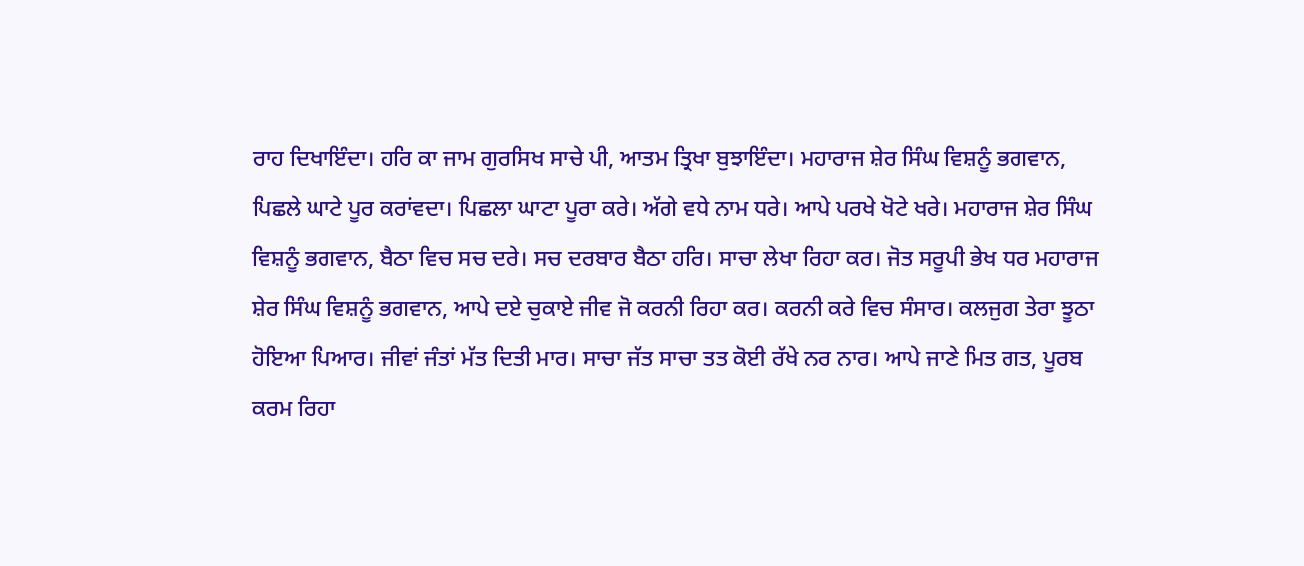ਰਾਹ ਦਿਖਾਇੰਦਾ। ਹਰਿ ਕਾ ਜਾਮ ਗੁਰਸਿਖ ਸਾਚੇ ਪੀ, ਆਤਮ ਤ੍ਰਿਖਾ ਬੁਝਾਇੰਦਾ। ਮਹਾਰਾਜ ਸ਼ੇਰ ਸਿੰਘ ਵਿਸ਼ਨੂੰ ਭਗਵਾਨ, ਪਿਛਲੇ ਘਾਟੇ ਪੂਰ ਕਰਾਂਵਦਾ। ਪਿਛਲਾ ਘਾਟਾ ਪੂਰਾ ਕਰੇ। ਅੱਗੇ ਵਧੇ ਨਾਮ ਧਰੇ। ਆਪੇ ਪਰਖੇ ਖੋਟੇ ਖਰੇ। ਮਹਾਰਾਜ ਸ਼ੇਰ ਸਿੰਘ ਵਿਸ਼ਨੂੰ ਭਗਵਾਨ, ਬੈਠਾ ਵਿਚ ਸਚ ਦਰੇ। ਸਚ ਦਰਬਾਰ ਬੈਠਾ ਹਰਿ। ਸਾਚਾ ਲੇਖਾ ਰਿਹਾ ਕਰ। ਜੋਤ ਸਰੂਪੀ ਭੇਖ ਧਰ ਮਹਾਰਾਜ ਸ਼ੇਰ ਸਿੰਘ ਵਿਸ਼ਨੂੰ ਭਗਵਾਨ, ਆਪੇ ਦਏ ਚੁਕਾਏ ਜੀਵ ਜੋ ਕਰਨੀ ਰਿਹਾ ਕਰ। ਕਰਨੀ ਕਰੇ ਵਿਚ ਸੰਸਾਰ। ਕਲਜੁਗ ਤੇਰਾ ਝੂਠਾ ਹੋਇਆ ਪਿਆਰ। ਜੀਵਾਂ ਜੰਤਾਂ ਮੱਤ ਦਿਤੀ ਮਾਰ। ਸਾਚਾ ਜੱਤ ਸਾਚਾ ਤਤ ਕੋਈ ਰੱਖੇ ਨਰ ਨਾਰ। ਆਪੇ ਜਾਣੇ ਮਿਤ ਗਤ, ਪੂਰਬ ਕਰਮ ਰਿਹਾ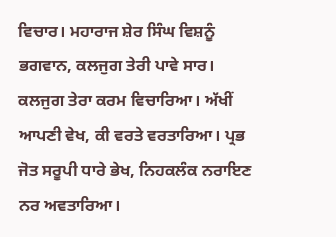ਵਿਚਾਰ। ਮਹਾਰਾਜ ਸ਼ੇਰ ਸਿੰਘ ਵਿਸ਼ਨੂੰ ਭਗਵਾਨ, ਕਲਜੁਗ ਤੇਰੀ ਪਾਵੇ ਸਾਰ। ਕਲਜੁਗ ਤੇਰਾ ਕਰਮ ਵਿਚਾਰਿਆ। ਅੱਖੀਂ ਆਪਣੀ ਵੇਖ, ਕੀ ਵਰਤੇ ਵਰਤਾਰਿਆ। ਪ੍ਰਭ ਜੋਤ ਸਰੂਪੀ ਧਾਰੇ ਭੇਖ, ਨਿਹਕਲੰਕ ਨਰਾਇਣ ਨਰ ਅਵਤਾਰਿਆ।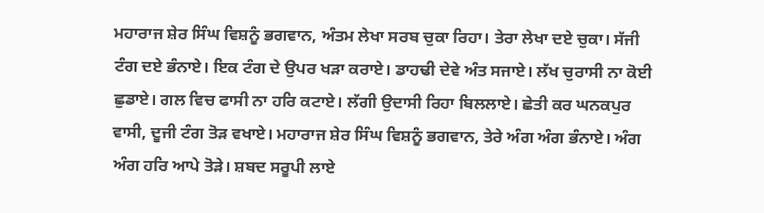ਮਹਾਰਾਜ ਸ਼ੇਰ ਸਿੰਘ ਵਿਸ਼ਨੂੰ ਭਗਵਾਨ, ਅੰਤਮ ਲੇਖਾ ਸਰਬ ਚੁਕਾ ਰਿਹਾ। ਤੇਰਾ ਲੇਖਾ ਦਏ ਚੁਕਾ। ਸੱਜੀ ਟੰਗ ਦਏ ਭੰਨਾਏ। ਇਕ ਟੰਗ ਦੇ ਉਪਰ ਖੜਾ ਕਰਾਏ। ਡਾਹਢੀ ਦੇਵੇ ਅੰਤ ਸਜਾਏ। ਲੱਖ ਚੁਰਾਸੀ ਨਾ ਕੋਈ ਛੁਡਾਏ। ਗਲ ਵਿਚ ਫਾਸੀ ਨਾ ਹਰਿ ਕਟਾਏ। ਲੱਗੀ ਉਦਾਸੀ ਰਿਹਾ ਬਿਲਲਾਏ। ਛੇਤੀ ਕਰ ਘਨਕਪੁਰ ਵਾਸੀ, ਦੂਜੀ ਟੰਗ ਤੋੜ ਵਖਾਏ। ਮਹਾਰਾਜ ਸ਼ੇਰ ਸਿੰਘ ਵਿਸ਼ਨੂੰ ਭਗਵਾਨ, ਤੇਰੇ ਅੰਗ ਅੰਗ ਭੰਨਾਏ। ਅੰਗ ਅੰਗ ਹਰਿ ਆਪੇ ਤੋੜੇ। ਸ਼ਬਦ ਸਰੂਪੀ ਲਾਏ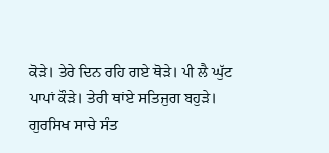ਕੋੜੇ। ਤੇਰੇ ਦਿਨ ਰਹਿ ਗਏ ਥੋੜੇ। ਪੀ ਲੈ ਘੁੱਟ ਪਾਪਾਂ ਕੌੜੇ। ਤੇਰੀ ਥਾਂਏ ਸਤਿਜੁਗ ਬਹੁੜੇ। ਗੁਰਸਿਖ ਸਾਚੇ ਸੰਤ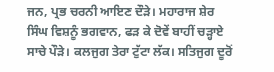ਜਨ, ਪ੍ਰਭ ਚਰਨੀ ਆਇਣ ਦੌੜੇ। ਮਹਾਰਾਜ ਸ਼ੇਰ ਸਿੰਘ ਵਿਸ਼ਨੂੰ ਭਗਵਾਨ, ਫੜ ਕੇ ਦੋਵੇਂ ਬਾਹੀਂ ਚੜ੍ਹਾਏ ਸਾਚੇ ਪੌੜੇ। ਕਲਜੁਗ ਤੇਰਾ ਟੁੱਟਾ ਲੱਕ। ਸਤਿਜੁਗ ਦੂਰੋਂ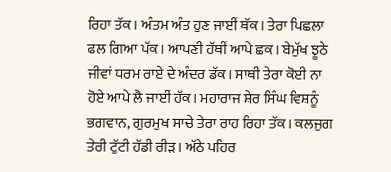ਰਿਹਾ ਤੱਕ। ਅੰਤਮ ਅੰਤ ਹੁਣ ਜਾਈਂ ਥੱਕ। ਤੇਰਾ ਪਿਛਲਾ ਫਲ ਗਿਆ ਪੱਕ। ਆਪਣੀ ਹੱਥੀਂ ਆਪੇ ਛਕ। ਬੇਮੁੱਖ ਝੂਠੇ ਜੀਵਾਂ ਧਰਮ ਰਾਏ ਦੇ ਅੰਦਰ ਡੱਕ। ਸਾਥੀ ਤੇਰਾ ਕੋਈ ਨਾ ਹੋਏ ਆਪੇ ਲੈ ਜਾਈਂ ਹੱਕ। ਮਹਾਰਾਜ ਸ਼ੇਰ ਸਿੰਘ ਵਿਸ਼ਨੂੰ ਭਗਵਾਨ, ਗੁਰਮੁਖ ਸਾਚੇ ਤੇਰਾ ਰਾਹ ਰਿਹਾ ਤੱਕ। ਕਲਜੁਗ ਤੇਰੀ ਟੁੱਟੀ ਹੱਡੀ ਰੀੜ। ਅੱਠੇ ਪਹਿਰ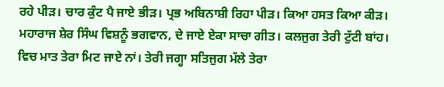ਰਹੇ ਪੀੜ। ਚਾਰ ਕੁੰਟ ਪੈ ਜਾਏ ਭੀੜ। ਪ੍ਰਭ ਅਬਿਨਾਸ਼ੀ ਰਿਹਾ ਪੀੜ। ਕਿਆ ਹਸਤ ਕਿਆ ਕੀੜ। ਮਹਾਰਾਜ ਸ਼ੇਰ ਸਿੰਘ ਵਿਸ਼ਨੂੰ ਭਗਵਾਨ, ਦੇ ਜਾਏ ਏਕਾ ਸਾਚਾ ਗੀਤ। ਕਲਜੁਗ ਤੇਰੀ ਟੁੱਟੀ ਬਾਂਹ। ਵਿਚ ਮਾਤ ਤੇਰਾ ਮਿਟ ਜਾਏ ਨਾਂ। ਤੇਰੀ ਜਗ੍ਹਾ ਸਤਿਜੁਗ ਮੱਲੇ ਤੇਰਾ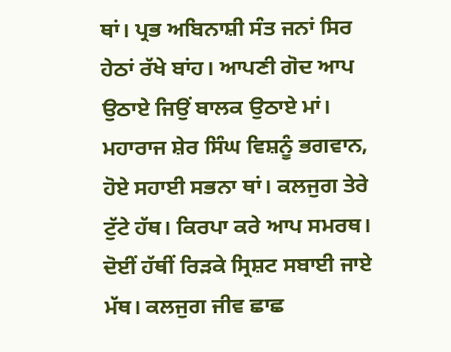ਥਾਂ। ਪ੍ਰਭ ਅਬਿਨਾਸ਼ੀ ਸੰਤ ਜਨਾਂ ਸਿਰ ਹੇਠਾਂ ਰੱਖੇ ਬਾਂਹ। ਆਪਣੀ ਗੋਦ ਆਪ ਉਠਾਏ ਜਿਉਂ ਬਾਲਕ ਉਠਾਏ ਮਾਂ। ਮਹਾਰਾਜ ਸ਼ੇਰ ਸਿੰਘ ਵਿਸ਼ਨੂੰ ਭਗਵਾਨ, ਹੋਏ ਸਹਾਈ ਸਭਨਾ ਥਾਂ। ਕਲਜੁਗ ਤੇਰੇ ਟੁੱਟੇ ਹੱਥ। ਕਿਰਪਾ ਕਰੇ ਆਪ ਸਮਰਥ। ਦੋਈਂ ਹੱਥੀਂ ਰਿੜਕੇ ਸ੍ਰਿਸ਼ਟ ਸਬਾਈ ਜਾਏ ਮੱਥ। ਕਲਜੁਗ ਜੀਵ ਛਾਛ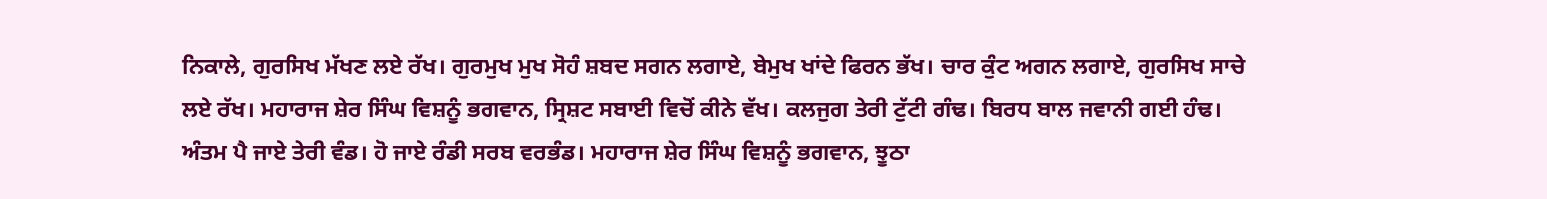ਨਿਕਾਲੇ, ਗੁਰਸਿਖ ਮੱਖਣ ਲਏ ਰੱਖ। ਗੁਰਮੁਖ ਮੁਖ ਸੋਹੰ ਸ਼ਬਦ ਸਗਨ ਲਗਾਏ, ਬੇਮੁਖ ਖਾਂਦੇ ਫਿਰਨ ਭੱਖ। ਚਾਰ ਕੁੰਟ ਅਗਨ ਲਗਾਏ, ਗੁਰਸਿਖ ਸਾਚੇ ਲਏ ਰੱਖ। ਮਹਾਰਾਜ ਸ਼ੇਰ ਸਿੰਘ ਵਿਸ਼ਨੂੰ ਭਗਵਾਨ, ਸ੍ਰਿਸ਼ਟ ਸਬਾਈ ਵਿਚੋਂ ਕੀਨੇ ਵੱਖ। ਕਲਜੁਗ ਤੇਰੀ ਟੁੱਟੀ ਗੰਢ। ਬਿਰਧ ਬਾਲ ਜਵਾਨੀ ਗਈ ਹੰਢ। ਅੰਤਮ ਪੈ ਜਾਏ ਤੇਰੀ ਵੰਡ। ਹੋ ਜਾਏ ਰੰਡੀ ਸਰਬ ਵਰਭੰਡ। ਮਹਾਰਾਜ ਸ਼ੇਰ ਸਿੰਘ ਵਿਸ਼ਨੂੰ ਭਗਵਾਨ, ਝੂਠਾ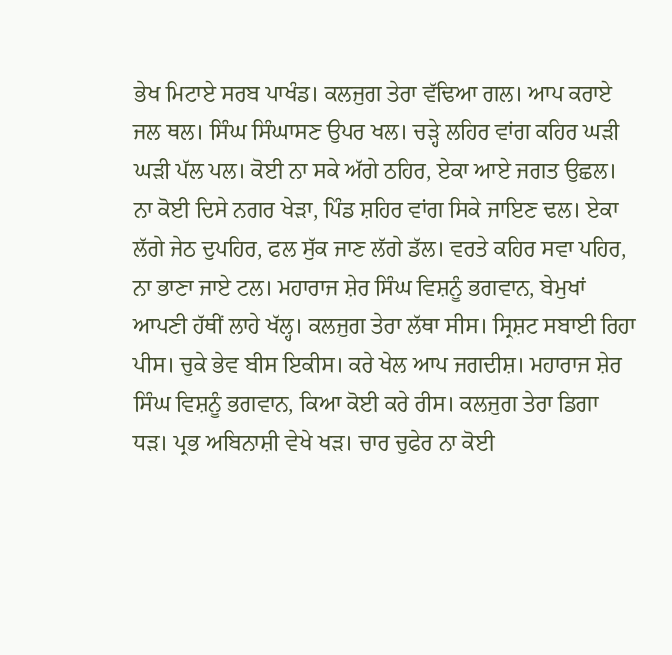ਭੇਖ ਮਿਟਾਏ ਸਰਬ ਪਾਖੰਡ। ਕਲਜੁਗ ਤੇਰਾ ਵੱਢਿਆ ਗਲ। ਆਪ ਕਰਾਏ ਜਲ ਥਲ। ਸਿੰਘ ਸਿੰਘਾਸਣ ਉਪਰ ਖਲ। ਚੜ੍ਹੇ ਲਹਿਰ ਵਾਂਗ ਕਹਿਰ ਘੜੀ ਘੜੀ ਪੱਲ ਪਲ। ਕੋਈ ਨਾ ਸਕੇ ਅੱਗੇ ਠਹਿਰ, ਏਕਾ ਆਏ ਜਗਤ ਉਛਲ। ਨਾ ਕੋਈ ਦਿਸੇ ਨਗਰ ਖੇੜਾ, ਪਿੰਡ ਸ਼ਹਿਰ ਵਾਂਗ ਸਿਕੇ ਜਾਇਣ ਢਲ। ਏਕਾ ਲੱਗੇ ਜੇਠ ਦੁਪਹਿਰ, ਫਲ ਸੁੱਕ ਜਾਣ ਲੱਗੇ ਡੱਲ। ਵਰਤੇ ਕਹਿਰ ਸਵਾ ਪਹਿਰ, ਨਾ ਭਾਣਾ ਜਾਏ ਟਲ। ਮਹਾਰਾਜ ਸ਼ੇਰ ਸਿੰਘ ਵਿਸ਼ਨੂੰ ਭਗਵਾਨ, ਬੇਮੁਖਾਂ ਆਪਣੀ ਹੱਥੀਂ ਲਾਹੇ ਖੱਲ੍ਹ। ਕਲਜੁਗ ਤੇਰਾ ਲੱਥਾ ਸੀਸ। ਸ੍ਰਿਸ਼ਟ ਸਬਾਈ ਰਿਹਾ ਪੀਸ। ਚੁਕੇ ਭੇਵ ਬੀਸ ਇਕੀਸ। ਕਰੇ ਖੇਲ ਆਪ ਜਗਦੀਸ਼। ਮਹਾਰਾਜ ਸ਼ੇਰ ਸਿੰਘ ਵਿਸ਼ਨੂੰ ਭਗਵਾਨ, ਕਿਆ ਕੋਈ ਕਰੇ ਰੀਸ। ਕਲਜੁਗ ਤੇਰਾ ਡਿਗਾ ਧੜ। ਪ੍ਰਭ ਅਬਿਨਾਸ਼ੀ ਵੇਖੇ ਖੜ। ਚਾਰ ਚੁਫੇਰ ਨਾ ਕੋਈ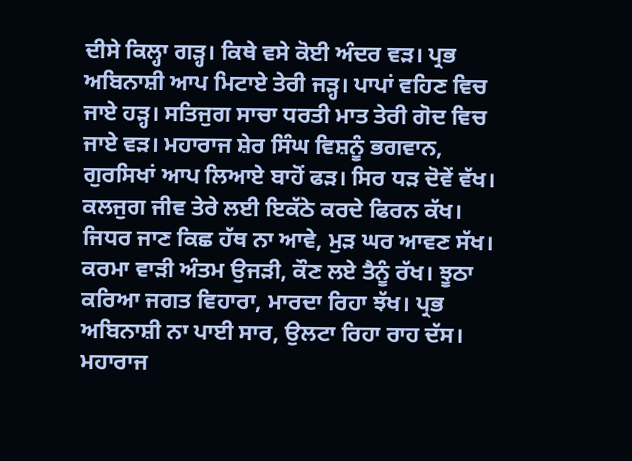ਦੀਸੇ ਕਿਲ੍ਹਾ ਗੜ੍ਹ। ਕਿਥੇ ਵਸੇ ਕੋਈ ਅੰਦਰ ਵੜ। ਪ੍ਰਭ ਅਬਿਨਾਸ਼ੀ ਆਪ ਮਿਟਾਏ ਤੇਰੀ ਜੜ੍ਹ। ਪਾਪਾਂ ਵਹਿਣ ਵਿਚ ਜਾਏ ਹੜ੍ਹ। ਸਤਿਜੁਗ ਸਾਚਾ ਧਰਤੀ ਮਾਤ ਤੇਰੀ ਗੋਦ ਵਿਚ ਜਾਏ ਵੜ। ਮਹਾਰਾਜ ਸ਼ੇਰ ਸਿੰਘ ਵਿਸ਼ਨੂੰ ਭਗਵਾਨ, ਗੁਰਸਿਖਾਂ ਆਪ ਲਿਆਏ ਬਾਹੋਂ ਫੜ। ਸਿਰ ਧੜ ਦੋਵੇਂ ਵੱਖ। ਕਲਜੁਗ ਜੀਵ ਤੇਰੇ ਲਈ ਇਕੱਠੇ ਕਰਦੇ ਫਿਰਨ ਕੱਖ। ਜਿਧਰ ਜਾਣ ਕਿਛ ਹੱਥ ਨਾ ਆਵੇ, ਮੁੜ ਘਰ ਆਵਣ ਸੱਖ। ਕਰਮਾ ਵਾੜੀ ਅੰਤਮ ਉਜੜੀ, ਕੌਣ ਲਏ ਤੈਨੂੰ ਰੱਖ। ਝੂਠਾ ਕਰਿਆ ਜਗਤ ਵਿਹਾਰਾ, ਮਾਰਦਾ ਰਿਹਾ ਝੱਖ। ਪ੍ਰਭ ਅਬਿਨਾਸ਼ੀ ਨਾ ਪਾਈ ਸਾਰ, ਉਲਟਾ ਰਿਹਾ ਰਾਹ ਦੱਸ। ਮਹਾਰਾਜ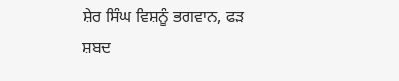ਸ਼ੇਰ ਸਿੰਘ ਵਿਸ਼ਨੂੰ ਭਗਵਾਨ, ਫੜ ਸ਼ਬਦ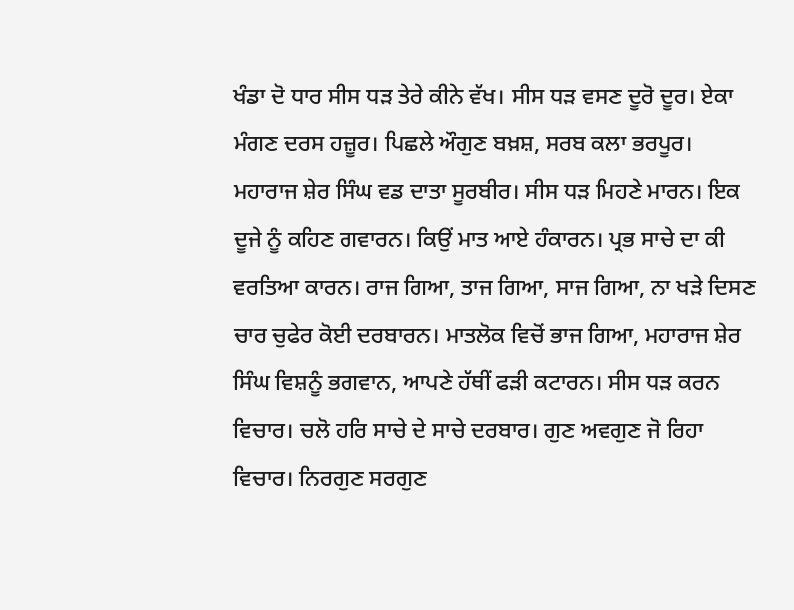ਖੰਡਾ ਦੋ ਧਾਰ ਸੀਸ ਧੜ ਤੇਰੇ ਕੀਨੇ ਵੱਖ। ਸੀਸ ਧੜ ਵਸਣ ਦੂਰੋ ਦੂਰ। ਏਕਾ ਮੰਗਣ ਦਰਸ ਹਜ਼ੂਰ। ਪਿਛਲੇ ਔਗੁਣ ਬਖ਼ਸ਼, ਸਰਬ ਕਲਾ ਭਰਪੂਰ। ਮਹਾਰਾਜ ਸ਼ੇਰ ਸਿੰਘ ਵਡ ਦਾਤਾ ਸੂਰਬੀਰ। ਸੀਸ ਧੜ ਮਿਹਣੇ ਮਾਰਨ। ਇਕ ਦੂਜੇ ਨੂੰ ਕਹਿਣ ਗਵਾਰਨ। ਕਿਉਂ ਮਾਤ ਆਏ ਹੰਕਾਰਨ। ਪ੍ਰਭ ਸਾਚੇ ਦਾ ਕੀ ਵਰਤਿਆ ਕਾਰਨ। ਰਾਜ ਗਿਆ, ਤਾਜ ਗਿਆ, ਸਾਜ ਗਿਆ, ਨਾ ਖੜੇ ਦਿਸਣ ਚਾਰ ਚੁਫੇਰ ਕੋਈ ਦਰਬਾਰਨ। ਮਾਤਲੋਕ ਵਿਚੋਂ ਭਾਜ ਗਿਆ, ਮਹਾਰਾਜ ਸ਼ੇਰ ਸਿੰਘ ਵਿਸ਼ਨੂੰ ਭਗਵਾਨ, ਆਪਣੇ ਹੱਥੀਂ ਫੜੀ ਕਟਾਰਨ। ਸੀਸ ਧੜ ਕਰਨ ਵਿਚਾਰ। ਚਲੋ ਹਰਿ ਸਾਚੇ ਦੇ ਸਾਚੇ ਦਰਬਾਰ। ਗੁਣ ਅਵਗੁਣ ਜੋ ਰਿਹਾ ਵਿਚਾਰ। ਨਿਰਗੁਣ ਸਰਗੁਣ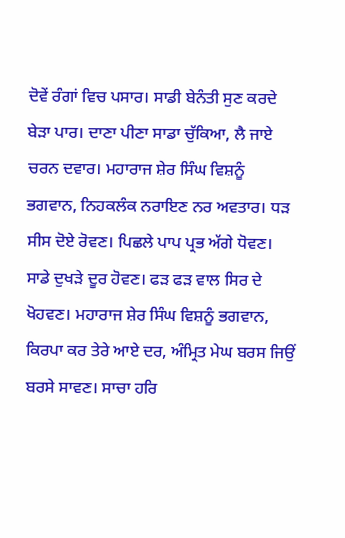ਦੋਵੇਂ ਰੰਗਾਂ ਵਿਚ ਪਸਾਰ। ਸਾਡੀ ਬੇਨੰਤੀ ਸੁਣ ਕਰਦੇ ਬੇੜਾ ਪਾਰ। ਦਾਣਾ ਪੀਣਾ ਸਾਡਾ ਚੁੱਕਿਆ, ਲੈ ਜਾਏ ਚਰਨ ਦਵਾਰ। ਮਹਾਰਾਜ ਸ਼ੇਰ ਸਿੰਘ ਵਿਸ਼ਨੂੰ ਭਗਵਾਨ, ਨਿਹਕਲੰਕ ਨਰਾਇਣ ਨਰ ਅਵਤਾਰ। ਧੜ ਸੀਸ ਦੋਏ ਰੋਵਣ। ਪਿਛਲੇ ਪਾਪ ਪ੍ਰਭ ਅੱਗੇ ਧੋਵਣ। ਸਾਡੇ ਦੁਖੜੇ ਦੂਰ ਹੋਵਣ। ਫੜ ਫੜ ਵਾਲ ਸਿਰ ਦੇ ਖੋਹਵਣ। ਮਹਾਰਾਜ ਸ਼ੇਰ ਸਿੰਘ ਵਿਸ਼ਨੂੰ ਭਗਵਾਨ, ਕਿਰਪਾ ਕਰ ਤੇਰੇ ਆਏ ਦਰ, ਅੰਮ੍ਰਿਤ ਮੇਘ ਬਰਸ ਜਿਉਂ ਬਰਸੇ ਸਾਵਣ। ਸਾਚਾ ਹਰਿ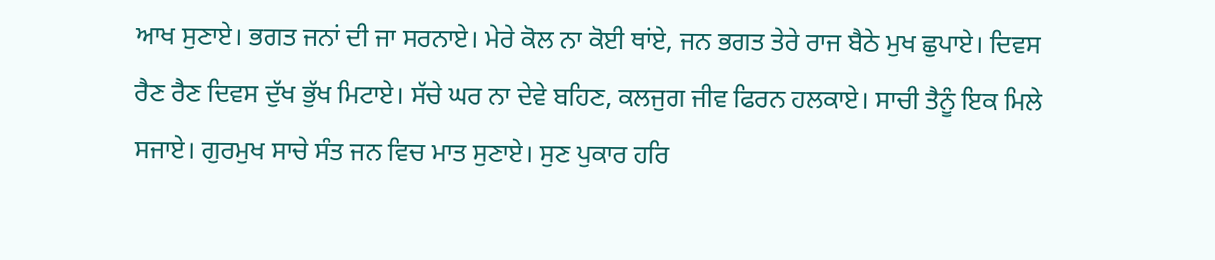ਆਖ ਸੁਣਾਏ। ਭਗਤ ਜਨਾਂ ਦੀ ਜਾ ਸਰਨਾਏ। ਮੇਰੇ ਕੋਲ ਨਾ ਕੋਈ ਥਾਂਏ, ਜਨ ਭਗਤ ਤੇਰੇ ਰਾਜ ਬੈਠੇ ਮੁਖ ਛੁਪਾਏ। ਦਿਵਸ ਰੈਣ ਰੈਣ ਦਿਵਸ ਦੁੱਖ ਭੁੱਖ ਮਿਟਾਏ। ਸੱਚੇ ਘਰ ਨਾ ਦੇਵੇ ਬਹਿਣ, ਕਲਜੁਗ ਜੀਵ ਫਿਰਨ ਹਲਕਾਏ। ਸਾਚੀ ਤੈਨੂੰ ਇਕ ਮਿਲੇ ਸਜਾਏ। ਗੁਰਮੁਖ ਸਾਚੇ ਸੰਤ ਜਨ ਵਿਚ ਮਾਤ ਸੁਣਾਏ। ਸੁਣ ਪੁਕਾਰ ਹਰਿ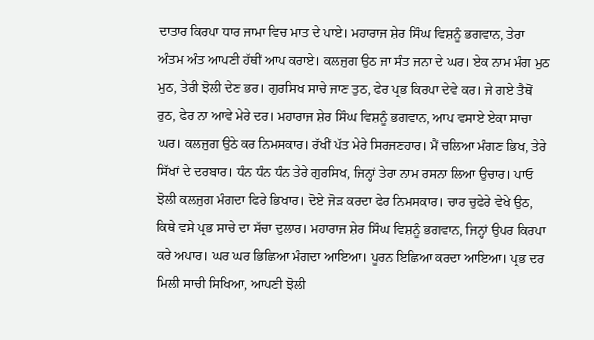ਦਾਤਾਰ ਕਿਰਪਾ ਧਾਰ ਜਾਮਾ ਵਿਚ ਮਾਤ ਦੇ ਪਾਏ। ਮਹਾਰਾਜ ਸ਼ੇਰ ਸਿੰਘ ਵਿਸ਼ਨੂੰ ਭਗਵਾਨ, ਤੇਰਾ ਅੰਤਮ ਅੰਤ ਆਪਣੀ ਹੱਥੀਂ ਆਪ ਕਰਾਏ। ਕਲਜੁਗ ਉਠ ਜਾ ਸੰਤ ਜਨਾ ਦੇ ਘਰ। ਏਕ ਨਾਮ ਮੰਗ ਮੁਠ ਮੁਠ, ਤੇਰੀ ਝੋਲੀ ਦੇਣ ਭਰ। ਗੁਰਸਿਖ ਸਾਚੇ ਜਾਣ ਤੁਠ, ਫੇਰ ਪ੍ਰਭ ਕਿਰਪਾ ਦੇਵੇ ਕਰ। ਜੇ ਗਏ ਤੈਥੋਂ ਰੁਠ, ਫੇਰ ਨਾ ਆਵੇ ਮੇਰੇ ਦਰ। ਮਹਾਰਾਜ ਸ਼ੇਰ ਸਿੰਘ ਵਿਸ਼ਨੂੰ ਭਗਵਾਨ, ਆਪ ਵਸਾਏ ਏਕਾ ਸਾਚਾ ਘਰ। ਕਲਜੁਗ ਉਠੇ ਕਰ ਨਿਮਸਕਾਰ। ਰੱਖੀਂ ਪੱਤ ਮੇਰੇ ਸਿਰਜਣਹਾਰ। ਮੈਂ ਚਲਿਆ ਮੰਗਣ ਭਿਖ, ਤੇਰੇ ਸਿੱਖਾਂ ਦੇ ਦਰਬਾਰ। ਧੰਨ ਧੰਨ ਧੰਨ ਤੇਰੇ ਗੁਰਸਿਖ, ਜਿਨ੍ਹਾਂ ਤੇਰਾ ਨਾਮ ਰਸਨਾ ਲਿਆ ਉਚਾਰ। ਪਾਓ ਝੋਲੀ ਕਲਜੁਗ ਮੰਗਦਾ ਫਿਰੇ ਭਿਖਾਰ। ਦੋਏ ਜੋੜ ਕਰਦਾ ਫੇਰ ਨਿਮਸਕਾਰ। ਚਾਰ ਚੁਫੇਰੇ ਵੇਖੇ ਉਠ, ਕਿਥੇ ਵਸੇ ਪ੍ਰਭ ਸਾਚੇ ਦਾ ਸੱਚਾ ਦੁਲਾਰ। ਮਹਾਰਾਜ ਸ਼ੇਰ ਸਿੰਘ ਵਿਸ਼ਨੂੰ ਭਗਵਾਨ, ਜਿਨ੍ਹਾਂ ਉਪਰ ਕਿਰਪਾ ਕਰੇ ਅਪਾਰ। ਘਰ ਘਰ ਭਿਛਿਆ ਮੰਗਦਾ ਆਇਆ। ਪੂਰਨ ਇਛਿਆ ਕਰਦਾ ਆਇਆ। ਪ੍ਰਭ ਦਰ ਮਿਲੀ ਸਾਚੀ ਸਿਖਿਆ, ਆਪਣੀ ਝੋਲੀ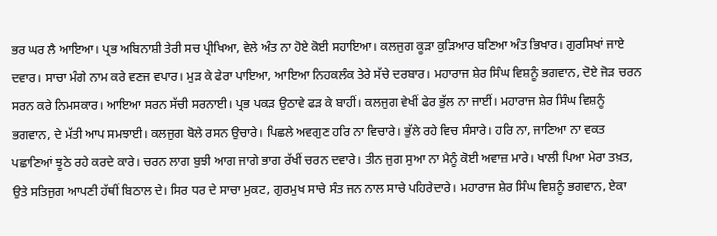ਭਰ ਘਰ ਲੈ ਆਇਆ। ਪ੍ਰਭ ਅਬਿਨਾਸ਼ੀ ਤੇਰੀ ਸਚ ਪ੍ਰੀਖਿਆ, ਵੇਲੇ ਅੰਤ ਨਾ ਹੋਏ ਕੋਈ ਸਹਾਇਆ। ਕਲਜੁਗ ਕੂੜਾ ਕੁੜਿਆਰ ਬਣਿਆ ਅੰਤ ਭਿਖਾਰ। ਗੁਰਸਿਖਾਂ ਜਾਏ ਦਵਾਰ। ਸਾਚਾ ਮੰਗੇ ਨਾਮ ਕਰੇ ਵਣਜ ਵਪਾਰ। ਮੁੜ ਕੇ ਫੇਰਾ ਪਾਇਆ, ਆਇਆ ਨਿਹਕਲੰਕ ਤੇਰੇ ਸੱਚੇ ਦਰਬਾਰ। ਮਹਾਰਾਜ ਸ਼ੇਰ ਸਿੰਘ ਵਿਸ਼ਨੂੰ ਭਗਵਾਨ, ਦੋਏ ਜੋੜ ਚਰਨ ਸਰਨ ਕਰੇ ਨਿਮਸਕਾਰ। ਆਇਆ ਸਰਨ ਸੱਚੀ ਸਰਨਾਈ। ਪ੍ਰਭ ਪਕੜ ਉਠਾਵੇ ਫੜ ਕੇ ਬਾਹੀਂ। ਕਲਜੁਗ ਵੇਖੀਂ ਫੇਰ ਭੁੱਲ ਨਾ ਜਾਈਂ। ਮਹਾਰਾਜ ਸ਼ੇਰ ਸਿੰਘ ਵਿਸ਼ਨੂੰ ਭਗਵਾਨ, ਦੇ ਮੱਤੀ ਆਪ ਸਮਝਾਈ। ਕਲਜੁਗ ਬੋਲੇ ਰਸਨ ਉਚਾਰੇ। ਪਿਛਲੇ ਅਵਗੁਣ ਹਰਿ ਨਾ ਵਿਚਾਰੇ। ਭੁੱਲੇ ਰਹੇ ਵਿਚ ਸੰਸਾਰੇ। ਹਰਿ ਨਾ, ਜਾਣਿਆ ਨਾ ਵਕਤ ਪਛਾਣਿਆਂ ਝੂਠੇ ਰਹੇ ਕਰਦੇ ਕਾਰੇ। ਚਰਨ ਲਾਗ ਬੁਝੀ ਆਗ ਜਾਗੇ ਭਾਗ ਰੱਖੀਂ ਚਰਨ ਦਵਾਰੇ। ਤੀਨ ਜੁਗ ਸੁਆ ਨਾ ਮੈਨੂੰ ਕੋਈ ਅਵਾਜ਼ ਮਾਰੇ। ਖਾਲੀ ਪਿਆ ਮੇਰਾ ਤਖ਼ਤ, ਉਤੇ ਸਤਿਜੁਗ ਆਪਣੀ ਹੱਥੀਂ ਬਿਠਾਲ ਦੇ। ਸਿਰ ਧਰ ਦੇ ਸਾਚਾ ਮੁਕਟ, ਗੁਰਮੁਖ ਸਾਚੇ ਸੰਤ ਜਨ ਨਾਲ ਸਾਚੇ ਪਹਿਰੇਦਾਰੇ। ਮਹਾਰਾਜ ਸ਼ੇਰ ਸਿੰਘ ਵਿਸ਼ਨੂੰ ਭਗਵਾਨ, ਏਕਾ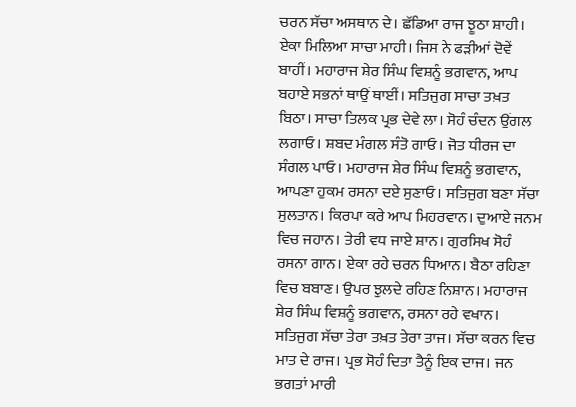ਚਰਨ ਸੱਚਾ ਅਸਥਾਨ ਦੇ। ਛੱਡਿਆ ਰਾਜ ਝੂਠਾ ਸ਼ਾਹੀ। ਏਕਾ ਮਿਲਿਆ ਸਾਚਾ ਮਾਹੀ। ਜਿਸ ਨੇ ਫੜੀਆਂ ਦੋਵੇਂ ਬਾਹੀਂ। ਮਹਾਰਾਜ ਸ਼ੇਰ ਸਿੰਘ ਵਿਸ਼ਨੂੰ ਭਗਵਾਨ, ਆਪ ਬਹਾਏ ਸਭਨਾਂ ਥਾਉਂ ਥਾਈਂ। ਸਤਿਜੁਗ ਸਾਚਾ ਤਖ਼ਤ ਬਿਠਾ। ਸਾਚਾ ਤਿਲਕ ਪ੍ਰਭ ਦੇਵੇ ਲਾ। ਸੋਹੰ ਚੰਦਨ ਉਂਗਲ ਲਗਾਓ। ਸ਼ਬਦ ਮੰਗਲ ਸੰਤੋ ਗਾਓ। ਜੋਤ ਧੀਰਜ ਦਾ ਸੰਗਲ ਪਾਓ। ਮਹਾਰਾਜ ਸ਼ੇਰ ਸਿੰਘ ਵਿਸ਼ਨੂੰ ਭਗਵਾਨ, ਆਪਣਾ ਹੁਕਮ ਰਸਨਾ ਦਏ ਸੁਣਾਓ। ਸਤਿਜੁਗ ਬਣਾ ਸੱਚਾ ਸੁਲਤਾਨ। ਕਿਰਪਾ ਕਰੇ ਆਪ ਮਿਹਰਵਾਨ। ਦੁਆਏ ਜਨਮ ਵਿਚ ਜਹਾਨ। ਤੇਰੀ ਵਧ ਜਾਏ ਸ਼ਾਨ। ਗੁਰਸਿਖ ਸੋਹੰ ਰਸਨਾ ਗਾਨ। ਏਕਾ ਰਹੇ ਚਰਨ ਧਿਆਨ। ਬੈਠਾ ਰਹਿਣਾ ਵਿਚ ਬਬਾਣ। ਉਪਰ ਝੁਲਦੇ ਰਹਿਣ ਨਿਸ਼ਾਨ। ਮਹਾਰਾਜ ਸ਼ੇਰ ਸਿੰਘ ਵਿਸ਼ਨੂੰ ਭਗਵਾਨ, ਰਸਨਾ ਰਹੇ ਵਖਾਨ। ਸਤਿਜੁਗ ਸੱਚਾ ਤੇਰਾ ਤਖ਼ਤ ਤੇਰਾ ਤਾਜ। ਸੱਚਾ ਕਰਨ ਵਿਚ ਮਾਤ ਦੇ ਰਾਜ। ਪ੍ਰਭ ਸੋਹੰ ਦਿਤਾ ਤੈਨੂੰ ਇਕ ਦਾਜ। ਜਨ ਭਗਤਾਂ ਮਾਰੀ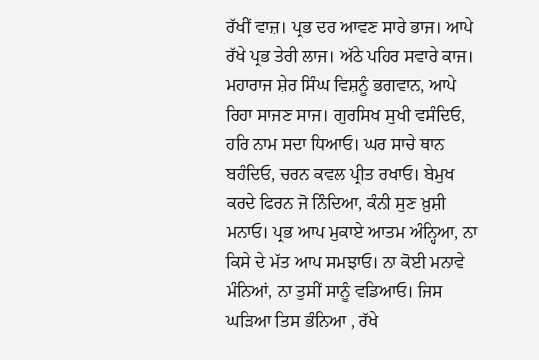ਰੱਖੀਂ ਵਾਜ਼। ਪ੍ਰਭ ਦਰ ਆਵਣ ਸਾਰੇ ਭਾਜ। ਆਪੇ ਰੱਖੇ ਪ੍ਰਭ ਤੇਰੀ ਲਾਜ। ਅੱਠੇ ਪਹਿਰ ਸਵਾਰੇ ਕਾਜ। ਮਹਾਰਾਜ ਸ਼ੇਰ ਸਿੰਘ ਵਿਸ਼ਨੂੰ ਭਗਵਾਨ, ਆਪੇ ਰਿਹਾ ਸਾਜਣ ਸਾਜ। ਗੁਰਸਿਖ ਸੁਖੀ ਵਸੰਦਿਓ, ਹਰਿ ਨਾਮ ਸਦਾ ਧਿਆਓ। ਘਰ ਸਾਚੇ ਥਾਨ ਬਹੰਦਿਓ, ਚਰਨ ਕਵਲ ਪ੍ਰੀਤ ਰਖਾਓ। ਬੇਮੁਖ ਕਰਦੇ ਫਿਰਨ ਜੋ ਨਿੰਦਿਆ, ਕੰਨੀ ਸੁਣ ਖ਼ੁਸ਼ੀ ਮਨਾਓ। ਪ੍ਰਭ ਆਪ ਮੁਕਾਏ ਆਤਮ ਅੰਨ੍ਹਿਆ, ਨਾ ਕਿਸੇ ਦੇ ਮੱਤ ਆਪ ਸਮਝਾਓ। ਨਾ ਕੋਈ ਮਨਾਵੇ ਮੰਨਿਆਂ, ਨਾ ਤੁਸੀਂ ਸਾਨੂੰ ਵਡਿਆਓ। ਜਿਸ ਘੜਿਆ ਤਿਸ ਭੰਨਿਆ , ਰੱਖੇ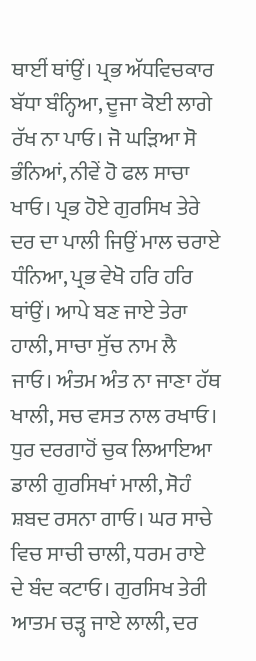ਥਾਈਂ ਥਾਂਉਂ। ਪ੍ਰਭ ਅੱਧਵਿਚਕਾਰ ਬੱਧਾ ਬੰਨ੍ਹਿਆ, ਦੂਜਾ ਕੋਈ ਲਾਗੇ ਰੱਖ ਨਾ ਪਾਓ। ਜੋ ਘੜਿਆ ਸੋ ਭੰਨਿਆਂ, ਨੀਵੇਂ ਹੋ ਫਲ ਸਾਚਾ ਖਾਓ। ਪ੍ਰਭ ਹੋਏ ਗੁਰਸਿਖ ਤੇਰੇ ਦਰ ਦਾ ਪਾਲੀ ਜਿਉਂ ਮਾਲ ਚਰਾਏ ਧੰਨਿਆ, ਪ੍ਰਭ ਵੇਖੋ ਹਰਿ ਹਰਿ ਥਾਂਉਂ। ਆਪੇ ਬਣ ਜਾਏ ਤੇਰਾ ਹਾਲੀ, ਸਾਚਾ ਸੁੱਚ ਨਾਮ ਲੈ ਜਾਓ। ਅੰਤਮ ਅੰਤ ਨਾ ਜਾਣਾ ਹੱਥ ਖਾਲੀ, ਸਚ ਵਸਤ ਨਾਲ ਰਖਾਓ। ਧੁਰ ਦਰਗਾਹੋਂ ਚੁਕ ਲਿਆਇਆ ਡਾਲੀ ਗੁਰਸਿਖਾਂ ਮਾਲੀ, ਸੋਹੰ ਸ਼ਬਦ ਰਸਨਾ ਗਾਓ। ਘਰ ਸਾਚੇ ਵਿਚ ਸਾਚੀ ਚਾਲੀ, ਧਰਮ ਰਾਏ ਦੇ ਬੰਦ ਕਟਾਓ। ਗੁਰਸਿਖ ਤੇਰੀ ਆਤਮ ਚੜ੍ਹ ਜਾਏ ਲਾਲੀ, ਦਰ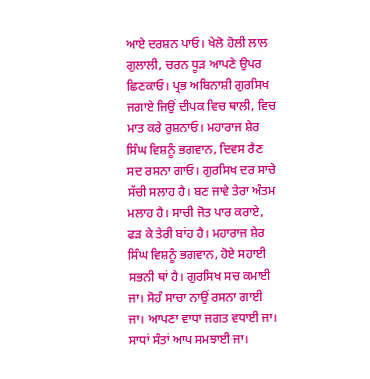ਆਏ ਦਰਸ਼ਨ ਪਾਓ। ਖੇਲੋ ਹੋਲੀ ਲਾਲ ਗੁਲਾਲੀ, ਚਰਨ ਧੂੜ ਆਪਣੇ ਉਪਰ ਛਿਣਕਾਓ। ਪ੍ਰਭ ਅਬਿਨਾਸ਼ੀ ਗੁਰਸਿਖ ਜਗਾਏ ਜਿਉਂ ਦੀਪਕ ਵਿਚ ਥਾਲੀ, ਵਿਚ ਮਾਤ ਕਰੇ ਰੁਸ਼ਨਾਓ। ਮਹਾਰਾਜ ਸ਼ੇਰ ਸਿੰਘ ਵਿਸ਼ਨੂੰ ਭਗਵਾਨ, ਦਿਵਸ ਰੈਣ ਸਦ ਰਸਨਾ ਗਾਓ। ਗੁਰਸਿਖ ਦਰ ਸਾਚੇ ਸੱਚੀ ਸਲਾਹ ਹੈ। ਬਣ ਜਾਵੇ ਤੇਰਾ ਅੰਤਮ ਮਲਾਹ ਹੈ। ਸਾਚੀ ਜੋਤ ਪਾਰ ਕਰਾਏ, ਫੜ ਕੇ ਤੇਰੀ ਬਾਂਹ ਹੈ। ਮਹਾਰਾਜ ਸ਼ੇਰ ਸਿੰਘ ਵਿਸ਼ਨੂੰ ਭਗਵਾਨ, ਹੋਏ ਸਹਾਈ ਸਭਨੀ ਥਾਂ ਹੈ। ਗੁਰਸਿਖ ਸਚ ਕਮਾਈ ਜਾ। ਸੋਹੰ ਸਾਚਾ ਨਾਉਂ ਰਸਨਾ ਗਾਈ ਜਾ। ਆਪਣਾ ਵਾਧਾ ਜਗਤ ਵਧਾਈ ਜਾ। ਸਾਧਾਂ ਸੰਤਾਂ ਆਪ ਸਮਝਾਈ ਜਾ।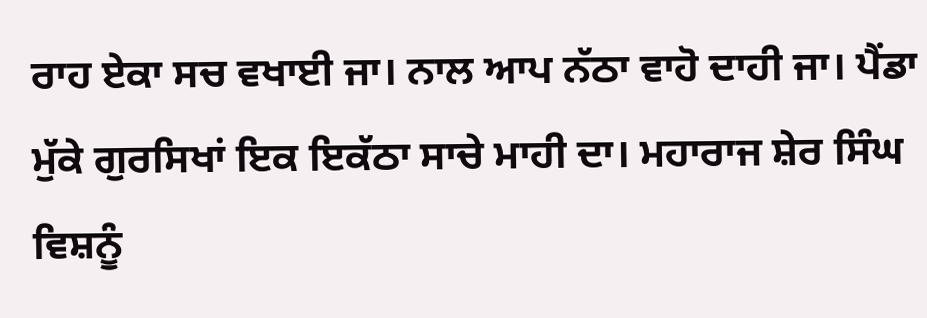ਰਾਹ ਏਕਾ ਸਚ ਵਖਾਈ ਜਾ। ਨਾਲ ਆਪ ਨੱਠਾ ਵਾਹੋ ਦਾਹੀ ਜਾ। ਪੈਂਡਾ ਮੁੱਕੇ ਗੁਰਸਿਖਾਂ ਇਕ ਇਕੱਠਾ ਸਾਚੇ ਮਾਹੀ ਦਾ। ਮਹਾਰਾਜ ਸ਼ੇਰ ਸਿੰਘ ਵਿਸ਼ਨੂੰ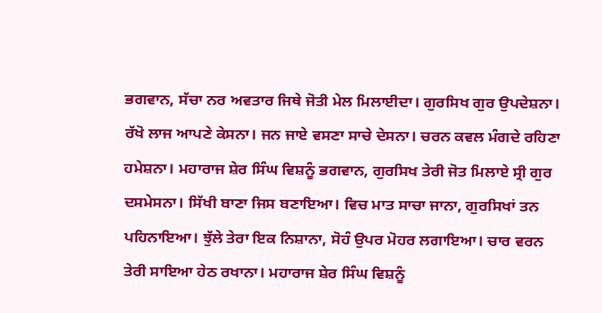ਭਗਵਾਨ, ਸੱਚਾ ਨਰ ਅਵਤਾਰ ਜਿਥੇ ਜੋਤੀ ਮੇਲ ਮਿਲਾਈਦਾ। ਗੁਰਸਿਖ ਗੁਰ ਉਪਦੇਸ਼ਨਾ। ਰੱਖੋ ਲਾਜ ਆਪਣੇ ਕੇਸਨਾ। ਜਨ ਜਾਏ ਵਸਣਾ ਸਾਚੇ ਦੇਸਨਾ। ਚਰਨ ਕਵਲ ਮੰਗਦੇ ਰਹਿਣਾ ਹਮੇਸ਼ਨਾ। ਮਹਾਰਾਜ ਸ਼ੇਰ ਸਿੰਘ ਵਿਸ਼ਨੂੰ ਭਗਵਾਨ, ਗੁਰਸਿਖ ਤੇਰੀ ਜੋਤ ਮਿਲਾਏ ਸ੍ਰੀ ਗੁਰ ਦਸਮੇਸਨਾ। ਸਿੱਖੀ ਬਾਣਾ ਜਿਸ ਬਣਾਇਆ। ਵਿਚ ਮਾਤ ਸਾਚਾ ਜਾਨਾ, ਗੁਰਸਿਖਾਂ ਤਨ ਪਹਿਨਾਇਆ। ਝੁੱਲੇ ਤੇਰਾ ਇਕ ਨਿਸ਼ਾਨਾ, ਸੋਹੰ ਉਪਰ ਮੋਹਰ ਲਗਾਇਆ। ਚਾਰ ਵਰਨ ਤੇਰੀ ਸਾਇਆ ਹੇਠ ਰਖਾਨਾ। ਮਹਾਰਾਜ ਸ਼ੇਰ ਸਿੰਘ ਵਿਸ਼ਨੂੰ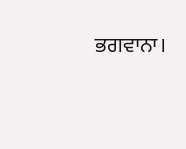ਭਗਵਾਨਾ।